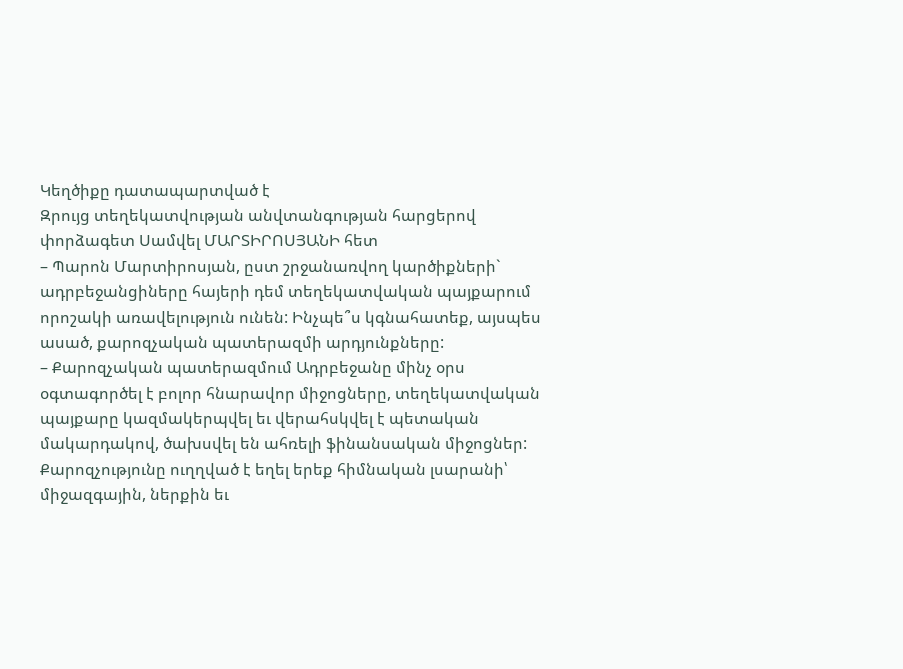Կեղծիքը դատապարտված է
Զրույց տեղեկատվության անվտանգության հարցերով փորձագետ Սամվել ՄԱՐՏԻՐՈՍՅԱՆԻ հետ
– Պարոն Մարտիրոսյան, ըստ շրջանառվող կարծիքների` ադրբեջանցիները հայերի դեմ տեղեկատվական պայքարում որոշակի առավելություն ունեն: Ինչպե՞ս կգնահատեք, այսպես ասած, քարոզչական պատերազմի արդյունքները:
– Քարոզչական պատերազմում Ադրբեջանը մինչ օրս օգտագործել է բոլոր հնարավոր միջոցները, տեղեկատվական պայքարը կազմակերպվել եւ վերահսկվել է պետական մակարդակով, ծախսվել են ահռելի ֆինանսական միջոցներ: Քարոզչությունը ուղղված է եղել երեք հիմնական լսարանի՝ միջազգային, ներքին եւ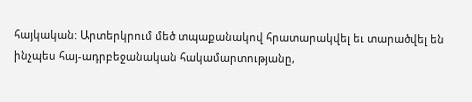հայկական: Արտերկրում մեծ տպաքանակով հրատարակվել եւ տարածվել են ինչպես հայ-ադրբեջանական հակամարտությանը,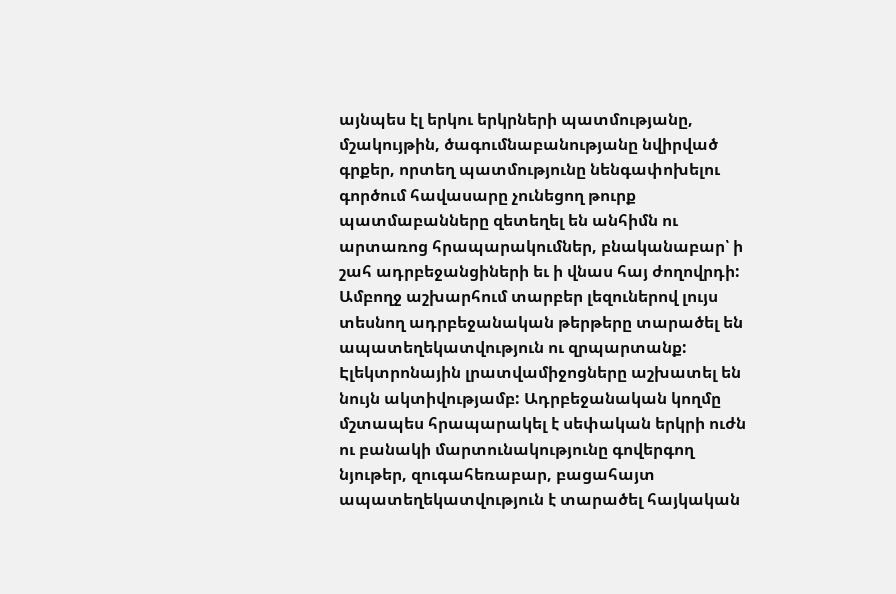այնպես էլ երկու երկրների պատմությանը, մշակույթին, ծագումնաբանությանը նվիրված գրքեր, որտեղ պատմությունը նենգափոխելու գործում հավասարը չունեցող թուրք պատմաբանները զետեղել են անհիմն ու արտառոց հրապարակումներ, բնականաբար՝ ի շահ ադրբեջանցիների եւ ի վնաս հայ ժողովրդի: Ամբողջ աշխարհում տարբեր լեզուներով լույս տեսնող ադրբեջանական թերթերը տարածել են ապատեղեկատվություն ու զրպարտանք: Էլեկտրոնային լրատվամիջոցները աշխատել են նույն ակտիվությամբ: Ադրբեջանական կողմը մշտապես հրապարակել է սեփական երկրի ուժն ու բանակի մարտունակությունը գովերգող նյութեր, զուգահեռաբար, բացահայտ ապատեղեկատվություն է տարածել հայկական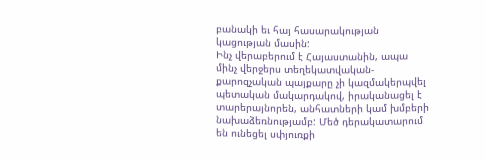բանակի եւ հայ հասարակության կացության մասին:
Ինչ վերաբերում է Հայաստանին, ապա մինչ վերջերս տեղեկատվական-քարոզչական պայքարը չի կազմակերպվել պետական մակարդակով, իրականացել է տարերայնորեն, անհատների կամ խմբերի նախաձեռնությամբ: Մեծ դերակատարում են ունեցել սփյուռքի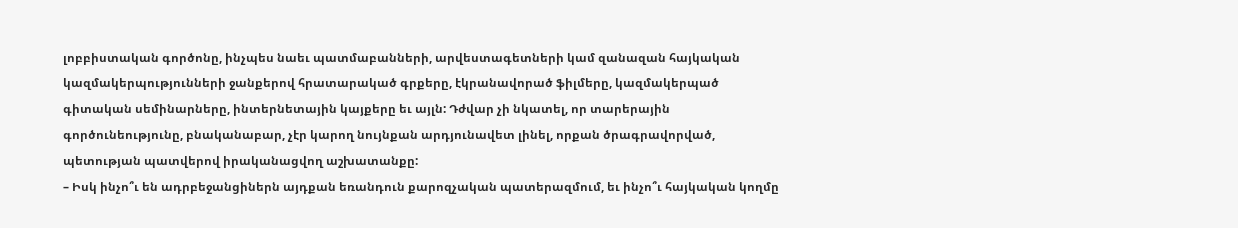լոբբիստական գործոնը, ինչպես նաեւ պատմաբանների, արվեստագետների կամ զանազան հայկական կազմակերպությունների ջանքերով հրատարակած գրքերը, էկրանավորած ֆիլմերը, կազմակերպած գիտական սեմինարները, ինտերնետային կայքերը եւ այլն: Դժվար չի նկատել, որ տարերային գործունեությունը, բնականաբար, չէր կարող նույնքան արդյունավետ լինել, որքան ծրագրավորված, պետության պատվերով իրականացվող աշխատանքը:
– Իսկ ինչո՞ւ են ադրբեջանցիներն այդքան եռանդուն քարոզչական պատերազմում, եւ ինչո՞ւ հայկական կողմը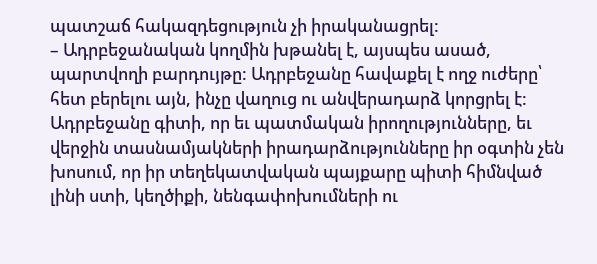պատշաճ հակազդեցություն չի իրականացրել:
– Ադրբեջանական կողմին խթանել է, այսպես ասած, պարտվողի բարդույթը: Ադրբեջանը հավաքել է ողջ ուժերը՝ հետ բերելու այն, ինչը վաղուց ու անվերադարձ կորցրել է: Ադրբեջանը գիտի, որ եւ պատմական իրողությունները, եւ վերջին տասնամյակների իրադարձությունները իր օգտին չեն խոսում, որ իր տեղեկատվական պայքարը պիտի հիմնված լինի ստի, կեղծիքի, նենգափոխումների ու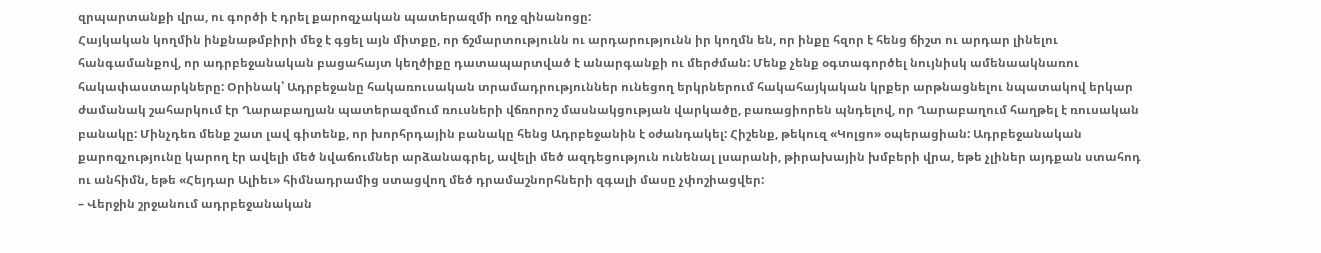զրպարտանքի վրա, ու գործի է դրել քարոզչական պատերազմի ողջ զինանոցը:
Հայկական կողմին ինքնաթմբիրի մեջ է գցել այն միտքը, որ ճշմարտությունն ու արդարությունն իր կողմն են, որ ինքը հզոր է հենց ճիշտ ու արդար լինելու հանգամանքով, որ ադրբեջանական բացահայտ կեղծիքը դատապարտված է անարգանքի ու մերժման: Մենք չենք օգտագործել նույնիսկ ամենաակնառու հակափաստարկները: Օրինակ՝ Ադրբեջանը հակառուսական տրամադրություններ ունեցող երկրներում հակահայկական կրքեր արթնացնելու նպատակով երկար ժամանակ շահարկում էր Ղարաբաղյան պատերազմում ռուսների վճռորոշ մասնակցության վարկածը, բառացիորեն պնդելով, որ Ղարաբաղում հաղթել է ռուսական բանակը: Մինչդեռ մենք շատ լավ գիտենք, որ խորհրդային բանակը հենց Ադրբեջանին է օժանդակել: Հիշենք, թեկուզ «Կոլցո» օպերացիան: Ադրբեջանական քարոզչությունը կարող էր ավելի մեծ նվաճումներ արձանագրել, ավելի մեծ ազդեցություն ունենալ լսարանի, թիրախային խմբերի վրա, եթե չլիներ այդքան ստահոդ ու անհիմն, եթե «Հեյդար Ալիեւ» հիմնադրամից ստացվող մեծ դրամաշնորհների զգալի մասը չփոշիացվեր:
– Վերջին շրջանում ադրբեջանական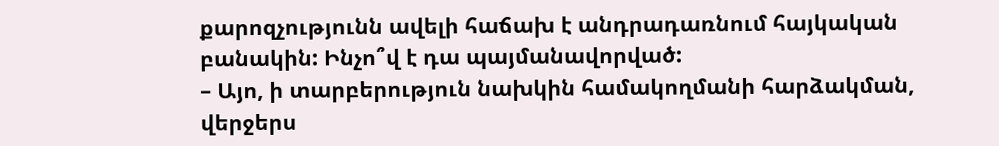քարոզչությունն ավելի հաճախ է անդրադառնում հայկական բանակին: Ինչո՞վ է դա պայմանավորված:
– Այո, ի տարբերություն նախկին համակողմանի հարձակման, վերջերս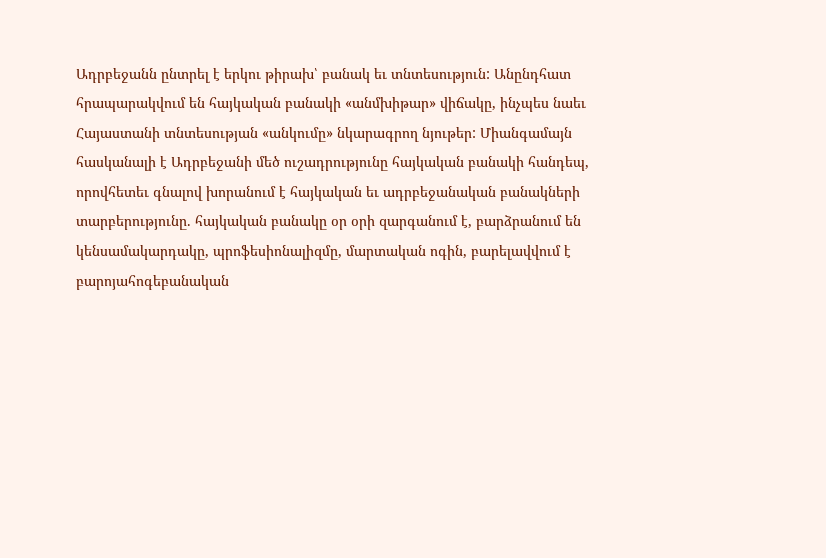Ադրբեջանն ընտրել է երկու թիրախ՝ բանակ եւ տնտեսություն: Անընդհատ հրապարակվում են հայկական բանակի «անմխիթար» վիճակը, ինչպես նաեւ Հայաստանի տնտեսության «անկումը» նկարագրող նյութեր: Միանգամայն հասկանալի է Ադրբեջանի մեծ ուշադրությունը հայկական բանակի հանդեպ, որովհետեւ գնալով խորանում է հայկական եւ ադրբեջանական բանակների տարբերությունը. հայկական բանակը օր օրի զարգանում է, բարձրանում են կենսամակարդակը, պրոֆեսիոնալիզմը, մարտական ոգին, բարելավվում է բարոյահոգեբանական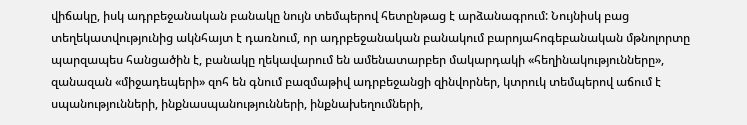վիճակը, իսկ ադրբեջանական բանակը նույն տեմպերով հետընթաց է արձանագրում: Նույնիսկ բաց տեղեկատվությունից ակնհայտ է դառնում, որ ադրբեջանական բանակում բարոյահոգեբանական մթնոլորտը պարզապես հանցածին է, բանակը ղեկավարում են ամենատարբեր մակարդակի «հեղինակությունները», զանազան «միջադեպերի» զոհ են գնում բազմաթիվ ադրբեջանցի զինվորներ, կտրուկ տեմպերով աճում է սպանությունների, ինքնասպանությունների, ինքնախեղումների,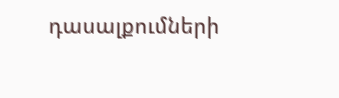դասալքումների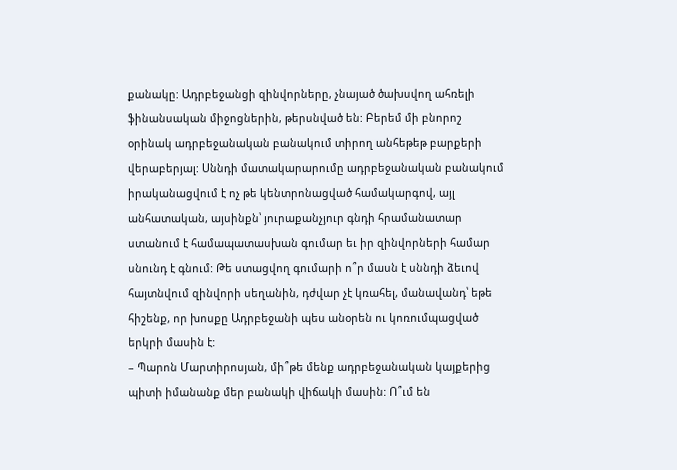քանակը: Ադրբեջանցի զինվորները, չնայած ծախսվող ահռելի ֆինանսական միջոցներին, թերսնված են: Բերեմ մի բնորոշ օրինակ ադրբեջանական բանակում տիրող անհեթեթ բարքերի վերաբերյալ: Սննդի մատակարարումը ադրբեջանական բանակում իրականացվում է ոչ թե կենտրոնացված համակարգով, այլ անհատական, այսինքն՝ յուրաքանչյուր գնդի հրամանատար ստանում է համապատասխան գումար եւ իր զինվորների համար սնունդ է գնում: Թե ստացվող գումարի ո՞ր մասն է սննդի ձեւով հայտնվում զինվորի սեղանին, դժվար չէ կռահել, մանավանդ՝ եթե հիշենք, որ խոսքը Ադրբեջանի պես անօրեն ու կոռումպացված երկրի մասին է:
– Պարոն Մարտիրոսյան, մի՞թե մենք ադրբեջանական կայքերից պիտի իմանանք մեր բանակի վիճակի մասին: Ո՞ւմ են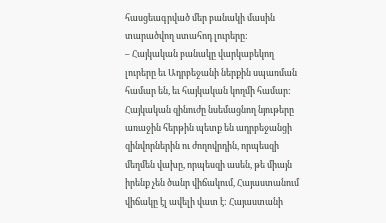հասցեագրված մեր բանակի մասին տարածվող ստահոդ լուրերը:
– Հայկական բանակը վարկաբեկող լուրերը եւ Ադրբեջանի ներքին սպառման համար են, եւ հայկական կողմի համար: Հայկական զինուժը նսեմացնող նյութերը առաջին հերթին պետք են ադրբեջանցի զինվորներին ու ժողովրդին, որպեսզի մեղմեն վախը, որպեսզի ասեն, թե միայն իրենք չեն ծանր վիճակում, Հայաստանում վիճակը էլ ավելի վատ է: Հայաստանի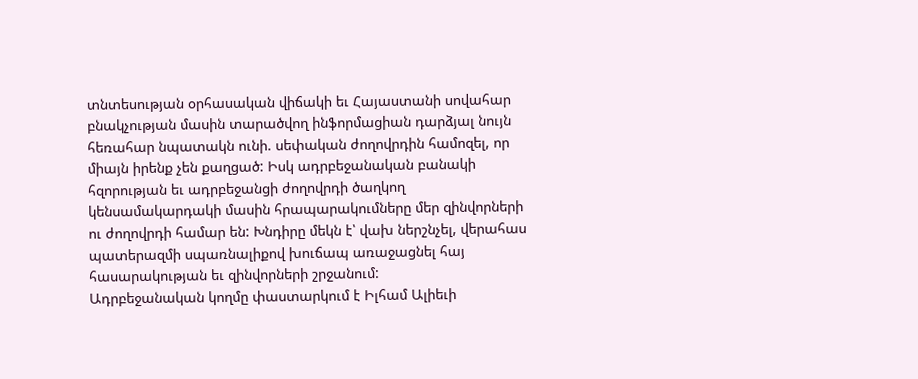տնտեսության օրհասական վիճակի եւ Հայաստանի սովահար բնակչության մասին տարածվող ինֆորմացիան դարձյալ նույն հեռահար նպատակն ունի. սեփական ժողովրդին համոզել, որ միայն իրենք չեն քաղցած: Իսկ ադրբեջանական բանակի հզորության եւ ադրբեջանցի ժողովրդի ծաղկող կենսամակարդակի մասին հրապարակումները մեր զինվորների ու ժողովրդի համար են: Խնդիրը մեկն է՝ վախ ներշնչել, վերահաս պատերազմի սպառնալիքով խուճապ առաջացնել հայ հասարակության եւ զինվորների շրջանում:
Ադրբեջանական կողմը փաստարկում է Իլհամ Ալիեւի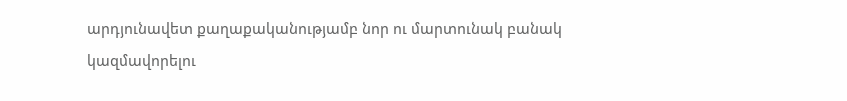արդյունավետ քաղաքականությամբ նոր ու մարտունակ բանակ կազմավորելու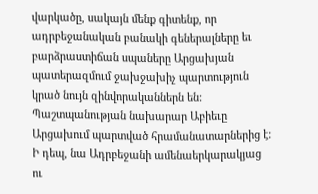վարկածը, սակայն մենք գիտենք, որ ադրբեջանական բանակի գեներալները եւ բարձրաստիճան սպաները Արցախյան պատերազմում ջախջախիչ պարտություն կրած նույն զինվորականներն են: Պաշտպանության նախարար Աբիեւը Արցախում պարտված հրամանատարներից է: Ի դեպ, նա Ադրբեջանի ամենաերկարակյաց ու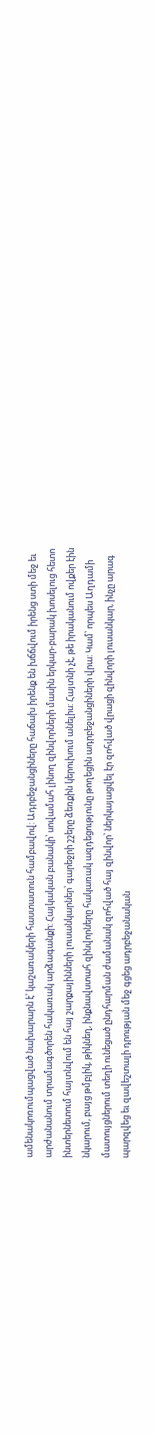ամենակոռումպացված նախարարն է՝ կաշառակերի հաստատուն համբավով: Ադրբեջանցիները հաճախ իրենք են խճճվում իրենց ստի մեջ եւ արժանանում տրամագծորեն հակառակ արձագանքի: Հայկական բանակի՝ սովամահ լինող զինվորների մասին երկար-բարակ խոսելուց հետո ինտերնետում հայտնվում են հայ շարքայինների լուսանկարներ՝ գարեջրի շշերը ձեռքին կերուխում անելիս: Հայտնի չէ, թե իրականում ովքեր էին նկարում, բայց թմբլիկ, թիկնեղ, ինքնավստահ զինվորները հակառակ ազդեցությունը թողեցին ադրբեջանցիների վրա: Կամ՝ որպես Աղդամի մատույցներում տեղի ունեցած ընդհարման ժամանակ զոհված հայ զինվոր՝ ներկայացվել էր զոհված վրացի զինվորի լուսանկար, ինչը արագ պարզվեց եւ զավեշտալի դրության մեջ գցեց ադրբեջանական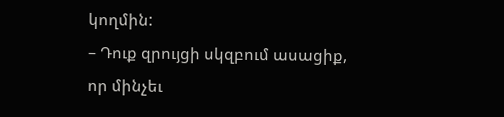կողմին:
– Դուք զրույցի սկզբում ասացիք, որ մինչեւ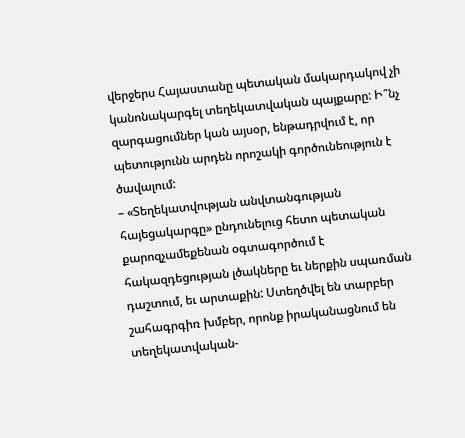վերջերս Հայաստանը պետական մակարդակով չի կանոնակարգել տեղեկատվական պայքարը: Ի՞նչ զարգացումներ կան այսօր, ենթադրվում է, որ պետությունն արդեն որոշակի գործունեություն է ծավալում:
– «Տեղեկատվության անվտանգության հայեցակարգը» ընդունելուց հետո պետական քարոզչամեքենան օգտագործում է հակազդեցության լծակները եւ ներքին սպառման դաշտում, եւ արտաքին: Ստեղծվել են տարբեր շահագրգիռ խմբեր, որոնք իրականացնում են տեղեկատվական-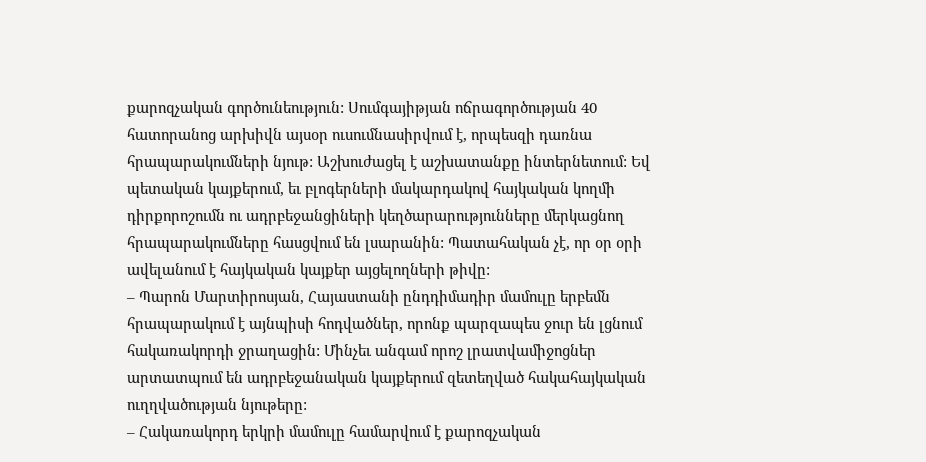քարոզչական գործունեություն: Սումգայիթյան ոճրագործության 40 հատորանոց արխիվն այսօր ուսումնասիրվում է, որպեսզի դառնա հրապարակումների նյութ: Աշխուժացել է աշխատանքը ինտերնետում: Եվ պետական կայքերում, եւ բլոգերների մակարդակով հայկական կողմի դիրքորոշումն ու ադրբեջանցիների կեղծարարությունները մերկացնող հրապարակումները հասցվում են լսարանին: Պատահական չէ, որ օր օրի ավելանում է հայկական կայքեր այցելողների թիվը:
– Պարոն Մարտիրոսյան, Հայաստանի ընդդիմադիր մամուլը երբեմն հրապարակում է այնպիսի հոդվածներ, որոնք պարզապես ջուր են լցնում հակառակորդի ջրաղացին: Մինչեւ անգամ որոշ լրատվամիջոցներ արտատպում են ադրբեջանական կայքերում զետեղված հակահայկական ուղղվածության նյութերը:
– Հակառակորդ երկրի մամուլը համարվում է քարոզչական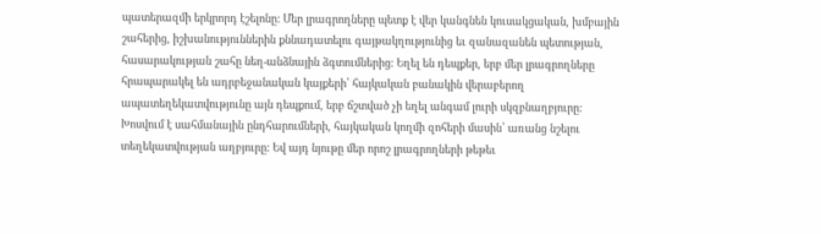պատերազմի երկրորդ էշելոնը: Մեր լրագրողները պետք է վեր կանգնեն կուսակցական, խմբային շահերից, իշխանություններին քննադատելու գայթակղությունից եւ զանազանեն պետության, հասարակության շահը նեղ-անձնային ձգտումներից: Եղել են դեպքեր, երբ մեր լրագրողները հրապարակել են ադրբեջանական կայքերի՝ հայկական բանակին վերաբերող ապատեղեկատվությունը այն դեպքում, երբ ճշտված չի եղել անգամ լուրի սկզբնաղբյուրը: Խոսվում է սահմանային ընդհարումների, հայկական կողմի զոհերի մասին՝ առանց նշելու տեղեկատվության աղբյուրը: Եվ այդ նյութը մեր որոշ լրագրողների թեթեւ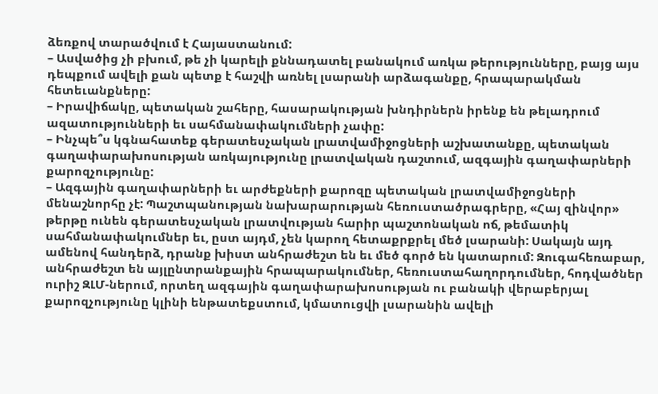ձեռքով տարածվում է Հայաստանում:
– Ասվածից չի բխում, թե չի կարելի քննադատել բանակում առկա թերությունները, բայց այս դեպքում ավելի քան պետք է հաշվի առնել լսարանի արձագանքը, հրապարակման հետեւանքները:
– Իրավիճակը, պետական շահերը, հասարակության խնդիրներն իրենք են թելադրում ազատությունների եւ սահմանափակումների չափը:
– Ինչպե՞ս կգնահատեք գերատեսչական լրատվամիջոցների աշխատանքը, պետական գաղափարախոսության առկայությունը լրատվական դաշտում, ազգային գաղափարների քարոզչությունը:
– Ազգային գաղափարների եւ արժեքների քարոզը պետական լրատվամիջոցների մենաշնորհը չէ: Պաշտպանության նախարարության հեռուստածրագրերը, «Հայ զինվոր» թերթը ունեն գերատեսչական լրատվության հարիր պաշտոնական ոճ, թեմատիկ սահմանափակումներ եւ, ըստ այդմ, չեն կարող հետաքրքրել մեծ լսարանի: Սակայն այդ ամենով հանդերձ, դրանք խիստ անհրաժեշտ են եւ մեծ գործ են կատարում: Զուգահեռաբար, անհրաժեշտ են այլընտրանքային հրապարակումներ, հեռուստահաղորդումներ, հոդվածներ ուրիշ ԶԼՄ-ներում, որտեղ ազգային գաղափարախոսության ու բանակի վերաբերյալ քարոզչությունը կլինի ենթատեքստում, կմատուցվի լսարանին ավելի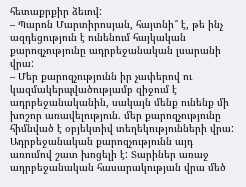հետաքրքիր ձեւով:
– Պարոն Մարտիրոսյան, հայտնի՞ է, թե ինչ ազդեցություն է ունենում հայկական քարոզչությունը ադրբեջանական լսարանի վրա:
– Մեր քարոզչությունն իր չափերով ու կազմակերպվածությամբ զիջում է ադրբեջանականին, սակայն մենք ունենք մի խոշոր առավելություն. մեր քարոզչությունը հիմնված է օբյեկտիվ տեղեկությունների վրա: Ադրբեջանական քարոզչությունն այդ առումով շատ խոցելի է: Տարիներ առաջ ադրբեջանական հասարակության վրա մեծ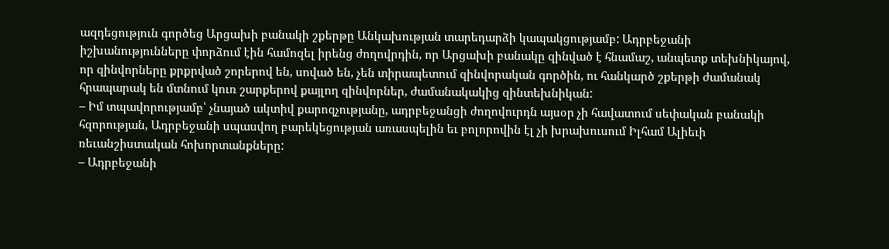ազդեցություն գործեց Արցախի բանակի շքերթը Անկախության տարեդարձի կապակցությամբ: Ադրբեջանի իշխանությունները փորձում էին համոզել իրենց ժողովրդին, որ Արցախի բանակը զինված է հնամաշ, անպետք տեխնիկայով, որ զինվորները քրքրված շորերով են, սոված են, չեն տիրապետում զինվորական գործին, ու հանկարծ շքերթի ժամանակ հրապարակ են մտնում կուռ շարքերով քայլող զինվորներ, ժամանակակից զինտեխնիկան:
– Իմ տպավորությամբ՝ չնայած ակտիվ քարոզչությանը, ադրբեջանցի ժողովուրդն այսօր չի հավատում սեփական բանակի հզորության, Ադրբեջանի սպասվող բարեկեցության առասպելին եւ բոլորովին էլ չի խրախուսում Իլհամ Ալիեւի ռեւանշիստական հոխորտանքները:
– Ադրբեջանի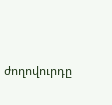ժողովուրդը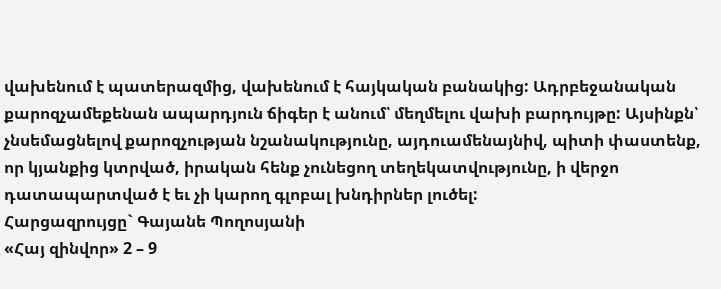վախենում է պատերազմից, վախենում է հայկական բանակից: Ադրբեջանական քարոզչամեքենան ապարդյուն ճիգեր է անում՝ մեղմելու վախի բարդույթը: Այսինքն՝ չնսեմացնելով քարոզչության նշանակությունը, այդուամենայնիվ, պիտի փաստենք, որ կյանքից կտրված, իրական հենք չունեցող տեղեկատվությունը, ի վերջո դատապարտված է եւ չի կարող գլոբալ խնդիրներ լուծել:
Հարցազրույցը` Գայանե Պողոսյանի
«Հայ զինվոր» 2 – 9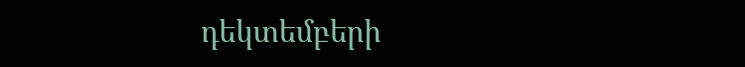դեկտեմբերի